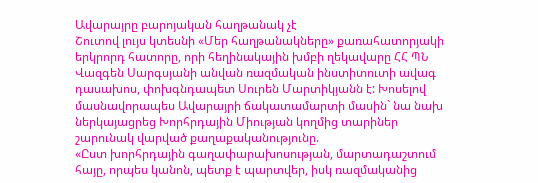Ավարայրը բարոյական հաղթանակ չէ
Շուտով լույս կտեսնի «Մեր հաղթանակները» քառահատորյակի երկրորդ հատորը, որի հեղինակային խմբի ղեկավարը ՀՀ ՊՆ Վազգեն Սարգսյանի անվան ռազմական ինստիտուտի ավագ դասախոս, փոխգնդապետ Սուրեն Մարտիկյանն է: Խոսելով մասնավորապես Ավարայրի ճակատամարտի մասին` նա նախ ներկայացրեց Խորհրդային Միության կողմից տարիներ շարունակ վարված քաղաքականությունը.
«Ըստ խորհրդային գաղափարախոսության, մարտադաշտում հայը, որպես կանոն, պետք է պարտվեր, իսկ ռազմականից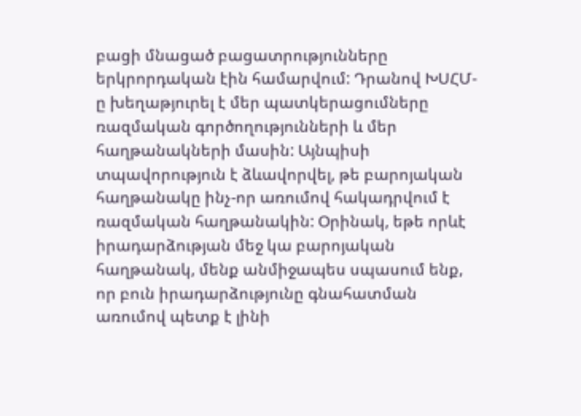բացի մնացած բացատրությունները երկրորդական էին համարվում: Դրանով ԽՍՀՄ-ը խեղաթյուրել է մեր պատկերացումները ռազմական գործողությունների և մեր հաղթանակների մասին: Այնպիսի տպավորություն է ձևավորվել, թե բարոյական հաղթանակը ինչ-որ առումով հակադրվում է ռազմական հաղթանակին: Օրինակ, եթե որևէ իրադարձության մեջ կա բարոյական հաղթանակ, մենք անմիջապես սպասում ենք, որ բուն իրադարձությունը գնահատման առումով պետք է լինի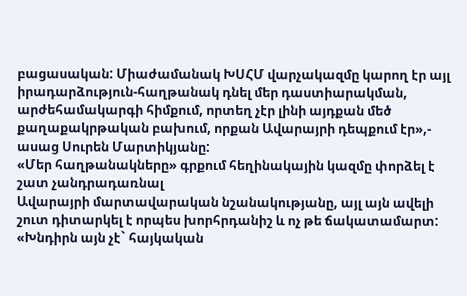բացասական: Միաժամանակ ԽՍՀՄ վարչակազմը կարող էր այլ իրադարձություն-հաղթանակ դնել մեր դաստիարակման, արժեհամակարգի հիմքում, որտեղ չէր լինի այդքան մեծ քաղաքակրթական բախում, որքան Ավարայրի դեպքում էր»,- ասաց Սուրեն Մարտիկյանը:
«Մեր հաղթանակները» գրքում հեղինակային կազմը փորձել է շատ չանդրադառնալ
Ավարայրի մարտավարական նշանակությանը, այլ այն ավելի շուտ դիտարկել է որպես խորհրդանիշ և ոչ թե ճակատամարտ:
«Խնդիրն այն չէ` հայկական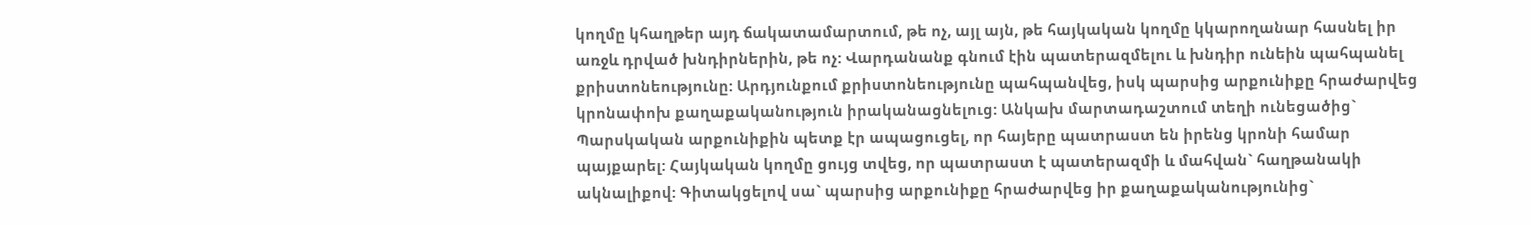կողմը կհաղթեր այդ ճակատամարտում, թե ոչ, այլ այն, թե հայկական կողմը կկարողանար հասնել իր առջև դրված խնդիրներին, թե ոչ: Վարդանանք գնում էին պատերազմելու և խնդիր ունեին պահպանել քրիստոնեությունը: Արդյունքում քրիստոնեությունը պահպանվեց, իսկ պարսից արքունիքը հրաժարվեց կրոնափոխ քաղաքականություն իրականացնելուց: Անկախ մարտադաշտում տեղի ունեցածից` Պարսկական արքունիքին պետք էր ապացուցել, որ հայերը պատրաստ են իրենց կրոնի համար պայքարել: Հայկական կողմը ցույց տվեց, որ պատրաստ է պատերազմի և մահվան` հաղթանակի ակնալիքով: Գիտակցելով սա` պարսից արքունիքը հրաժարվեց իր քաղաքականությունից`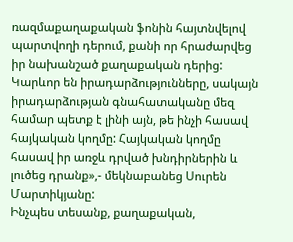ռազմաքաղաքական ֆոնին հայտնվելով պարտվողի դերում, քանի որ հրաժարվեց իր նախանշած քաղաքական դերից: Կարևոր են իրադարձությունները, սակայն իրադարձության գնահատականը մեզ համար պետք է լինի այն, թե ինչի հասավ հայկական կողմը: Հայկական կողմը հասավ իր առջև դրված խնդիրներին և լուծեց դրանք»,- մեկնաբանեց Սուրեն Մարտիկյանը:
Ինչպես տեսանք, քաղաքական,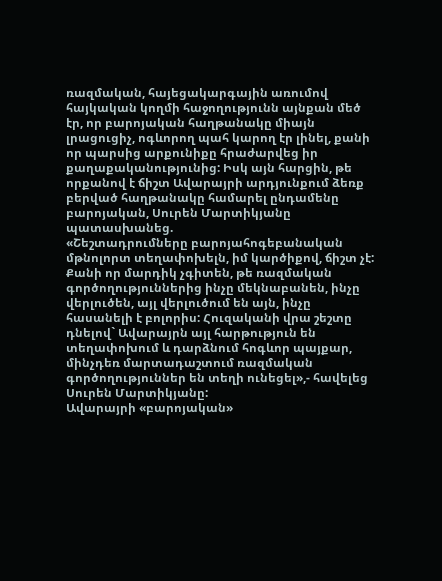ռազմական, հայեցակարգային առումով հայկական կողմի հաջողությունն այնքան մեծ էր, որ բարոյական հաղթանակը միայն լրացուցիչ, ոգևորող պահ կարող էր լինել, քանի որ պարսից արքունիքը հրաժարվեց իր քաղաքականությունից: Իսկ այն հարցին, թե որքանով է ճիշտ Ավարայրի արդյունքում ձեռք բերված հաղթանակը համարել ընդամենը բարոյական, Սուրեն Մարտիկյանը պատասխանեց.
«Շեշտադրումները բարոյահոգեբանական մթնոլորտ տեղափոխելն, իմ կարծիքով, ճիշտ չէ: Քանի որ մարդիկ չգիտեն, թե ռազմական գործողություններից ինչը մեկնաբանեն, ինչը վերլուծեն, այլ վերլուծում են այն, ինչը հասանելի է բոլորիս: Հուզականի վրա շեշտը դնելով` Ավարայրն այլ հարթություն են տեղափոխում և դարձնում հոգևոր պայքար, մինչդեռ մարտադաշտում ռազմական գործողություններ են տեղի ունեցել»,- հավելեց Սուրեն Մարտիկյանը:
Ավարայրի «բարոյական»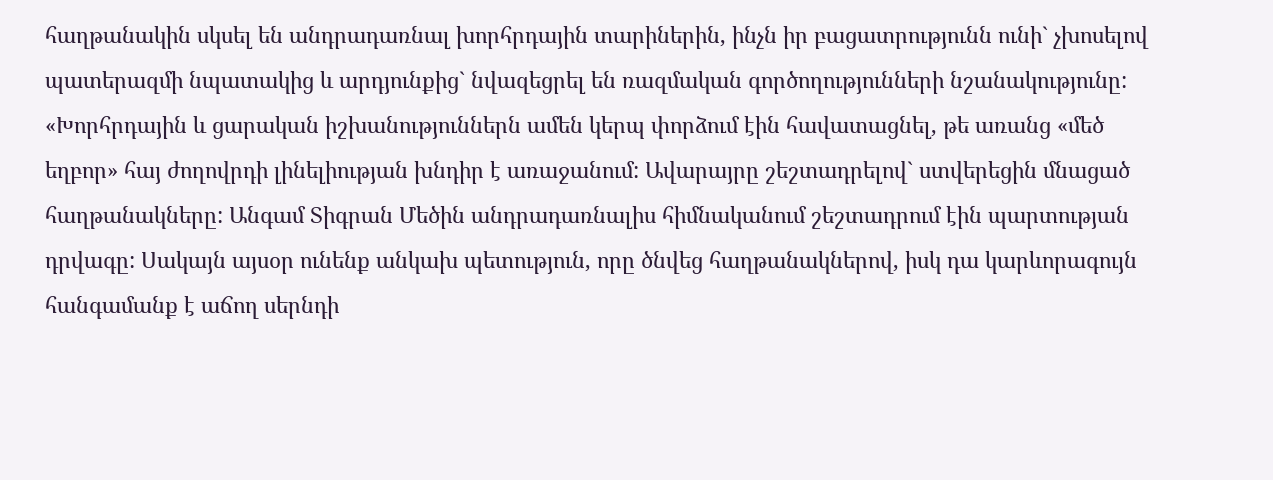հաղթանակին սկսել են անդրադառնալ խորհրդային տարիներին, ինչն իր բացատրությունն ունի` չխոսելով պատերազմի նպատակից և արդյունքից` նվազեցրել են ռազմական գործողությունների նշանակությունը:
«Խորհրդային և ցարական իշխանություններն ամեն կերպ փորձում էին հավատացնել, թե առանց «մեծ եղբոր» հայ ժողովրդի լինելիության խնդիր է առաջանում: Ավարայրը շեշտադրելով` ստվերեցին մնացած հաղթանակները: Անգամ Տիգրան Մեծին անդրադառնալիս հիմնականում շեշտադրում էին պարտության դրվագը: Սակայն այսօր ունենք անկախ պետություն, որը ծնվեց հաղթանակներով, իսկ դա կարևորագույն հանգամանք է աճող սերնդի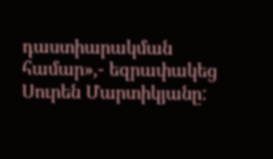դաստիարակման համար»,- եզրափակեց Սուրեն Մարտիկյանը: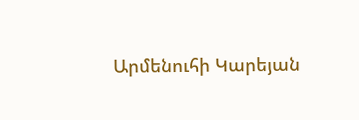Արմենուհի Կարեյան